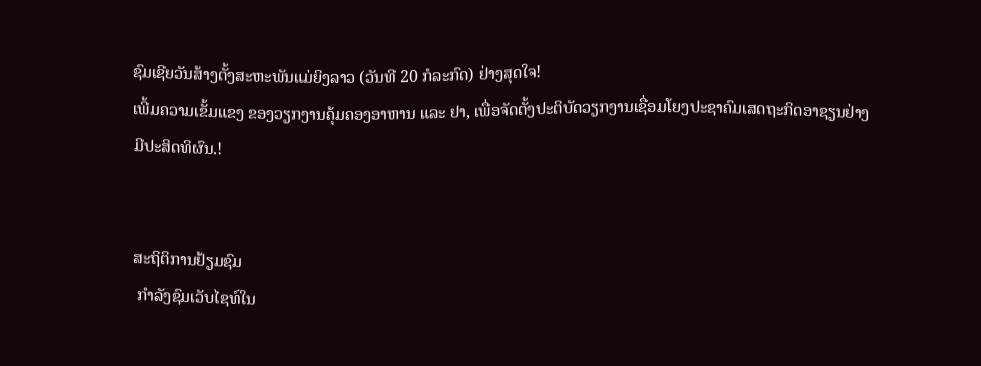ຊົມເຊີຍວັນສ້າງຕັ້ງສະຫະພັນແມ່ຍິງລາວ (ວັນທີ 20 ກໍລະກົດ) ຢ່າງສຸດໃຈ!                                                                                                                                                                                                                                                                                                                                                                                                            ເພີ້ມຄວາມເຂັ້ມແຂງ ຂອງວຽກງານຄຸ້ມຄອງອາຫານ ແລະ ຢາ, ເພື່ອຈັດຕັ້ງປະຕິບັດວຽກງານເຊື່ອມໂຍງປະຊາຄົມເສດຖະກິດອາຊຽນຢ່າງມີປະສິດທິຜົນ.!


ສະຖິຕິການຢ້ຽມຊົມ
 ກໍາລັງຊົມເວັບໄຊທ໌ໃນ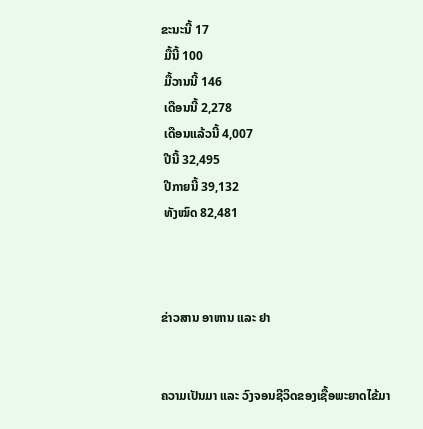ຂະນະນີ້ 17
 ມື້ນີ້ 100
 ມື້ວານນີ້ 146
 ເດືອນນີ້ 2,278
 ເດືອນແລ້ວນີ້ 4,007
 ປີນີ້ 32,495
 ປີກາຍນີ້ 39,132
 ທັງໝົດ 82,481



ຂ່າວສານ ອາຫານ ແລະ ຢາ


ຄວາມເປັນມາ ແລະ ວົງຈອນຊີວິດຂອງເຊື້ອພະຍາດໄຂ້ມາ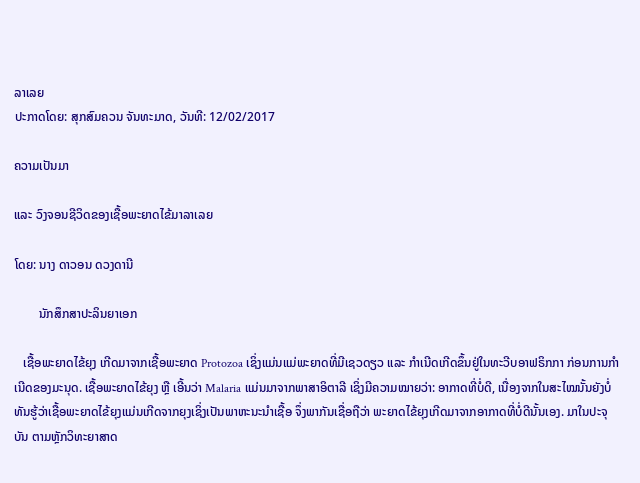ລາເລຍ
ປະກາດໂດຍ: ສຸກສົມຄວນ ຈັນທະມາດ, ວັນທີ: 12/02/2017

ຄວາມເປັນມາ

ແລະ ວົງຈອນຊີວິດຂອງເຊື້ອພະຍາດໄຂ້ມາລາເລຍ

ໂດຍ: ນາງ ດາວອນ ດວງດານີ

        ນັກສຶກສາປະລິນຍາເອກ

   ເຊື້ອພະຍາດໄຂ້ຍຸງ ເກີດມາຈາກເຊື້ອພະຍາດ Protozoa ເຊິ່ງແມ່ນແມ່ພະຍາດທີ່ມີເຊວດຽວ ແລະ ກຳເນີດເກີດຂຶ້ນຢູ່ໃນທະວີບອາຟຣິກກາ ກ່ອນການກຳເນີດຂອງມະນຸດ. ເຊື້ອພະຍາດໄຂ້ຍຸງ ຫຼື ເອີ້ນວ່າ Malaria ແມ່ນມາຈາກພາສາອິຕາລີ ເຊິ່ງມີຄວາມໝາຍວ່າ: ອາກາດທີ່ບໍ່ດີ, ເນື່ອງຈາກໃນສະໄໝນັ້ນຍັງບໍ່ທັນຮູ້ວ່າເຊື້ອພະຍາດໄຂ້ຍຸງແມ່ນເກີດຈາກຍຸງເຊິ່ງເປັນພາຫະນະນຳເຊື້ອ ຈຶ່ງພາກັນເຊື່ອຖືວ່າ ພະຍາດໄຂ້ຍຸງເກີດມາຈາກອາກາດທີ່ບໍ່ດີນັ້ນເອງ. ມາໃນປະຈຸບັນ ຕາມຫຼັກວິທະຍາສາດ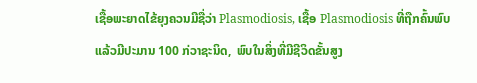ເຊື້ອພະຍາດໄຂ້ຍຸງຄວນມີຊື່ວ່າ Plasmodiosis, ເຊື້ອ Plasmodiosis ທີ່ຖືກຄົ້ນພົບແລ້ວມີປະມານ 100 ກ່ວາຊະນິດ,  ພົບໃນສິ່ງທີ່ມີຊີວິດຂັ້ນສູງ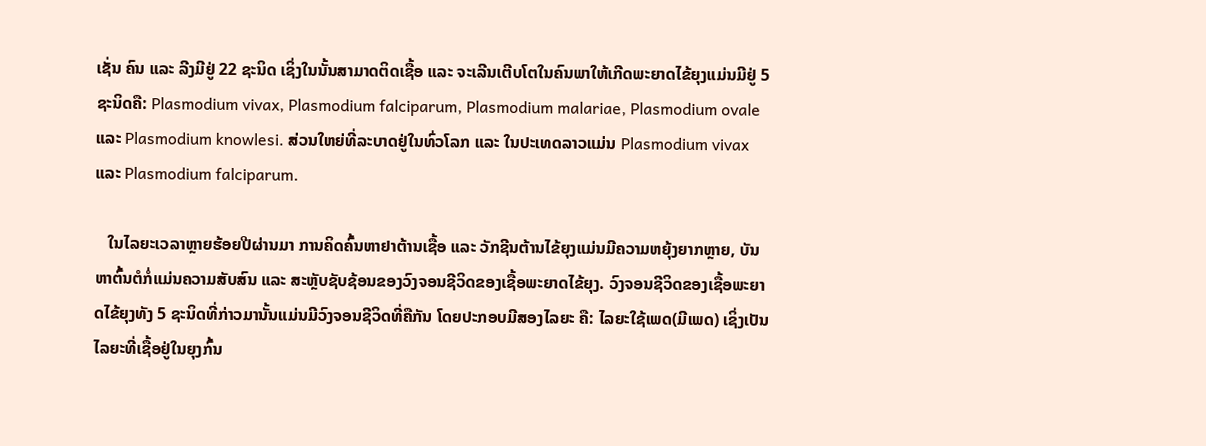ເຊັ່ນ ຄົນ ແລະ ລີງມີຢູ່ 22 ຊະນິດ ເຊິ່ງໃນນັ້ນສາມາດຕິດເຊື້ອ ແລະ ຈະເລີນເຕີບໂຕໃນຄົນພາໃຫ້ເກີດພະຍາດໄຂ້ຍຸງແມ່ນມີຢູ່ 5 ຊະນິດຄື: Plasmodium vivax, Plasmodium falciparum, Plasmodium malariae, Plasmodium ovale ແລະ Plasmodium knowlesi. ສ່ວນໃຫຍ່ທີ່ລະບາດຢູ່ໃນທົ່ວໂລກ ແລະ ໃນປະເທດລາວແມ່ນ Plasmodium vivax ແລະ Plasmodium falciparum.

   ໃນໄລຍະເວລາຫຼາຍຮ້ອຍປີຜ່ານມາ ການຄິດຄົ້ນຫາຢາຕ້ານເຊື້ອ ແລະ ວັກຊີນຕ້ານໄຂ້ຍຸງແມ່ນມີຄວາມຫຍຸ້ງຍາກຫຼາຍ, ບັນຫາຕົ້ນຕໍກໍ່ແມ່ນຄວາມສັບສົນ ແລະ ສະຫຼັບຊັບຊ້ອນຂອງວົງຈອນຊີວິດຂອງເຊື້ອພະຍາດໄຂ້ຍຸງ. ວົງຈອນຊີວິດຂອງເຊື້ອພະຍາດໄຂ້ຍຸງທັງ 5 ຊະນິດທີ່ກ່າວມານັ້ນແມ່ນມີວົງຈອນຊີວິດທີ່ຄືກັນ ໂດຍປະກອບມີສອງໄລຍະ ຄື: ໄລຍະໃຊ້ເພດ(ມີເພດ) ເຊິ່ງເປັນໄລຍະທີ່ເຊື້ອຢູ່ໃນຍຸງກົ້ນ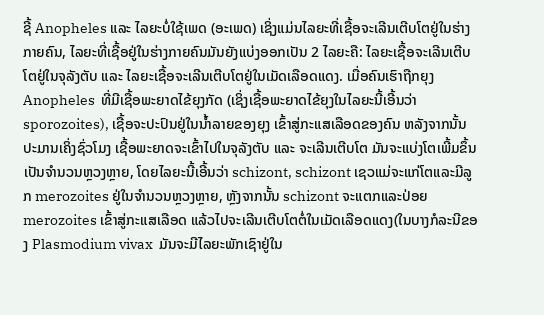ຊີ້ Anopheles ແລະ ໄລຍະບໍ່ໃຊ້ເພດ (ອະເພດ) ເຊິ່ງແມ່ນໄລຍະທີ່ເຊື້ອຈະເລີນເຕີບໂຕຢູ່ໃນຮ່າງກາຍຄົນ, ໄລຍະທີ່ເຊື້ອຢູ່ໃນຮ່າງກາຍຄົນມັນຍັງແບ່ງອອກເປັນ 2 ໄລຍະຄື: ໄລຍະເຊື້ອຈະເລີນເຕີບໂຕຢູ່ໃນຈຸລັງຕັບ ແລະ ໄລຍະເຊື້ອຈະເລີນເຕີບໂຕຢູ່ໃນເມັດເລືອດແດງ. ເມື່ອຄົນເຮົາຖືກຍຸງ Anopheles  ທີ່ມີເຊື້ອພະຍາດໄຂ້ຍຸງກັດ (ເຊິ່ງເຊື້ອພະຍາດໄຂ້ຍຸງໃນໄລຍະນີ້ເອີ້ນວ່າ sporozoites), ເຊື້ອຈະປະປົນຢູ່ໃນນ້ຳລາຍຂອງຍຸງ ເຂົ້າສູ່ກະແສເລືອດຂອງຄົນ ຫລັງຈາກນັ້ນ ປະມານເຄິ່ງຊົ່ວໂມງ ເຊື້ອພະຍາດຈະເຂົ້າໄປໃນຈຸລັງຕັບ ແລະ ຈະເລີນເຕີບໂຕ ມັນຈະແບ່ງໂຕເພີ້ມຂຶ້ນເປັນຈຳນວນຫຼວງຫຼາຍ, ໂດຍໄລຍະນີ້ເອີ້ນວ່າ schizont, schizont ເຊວແມ່ຈະແກ່ໂຕແລະມີລູກ merozoites ຢູ່ໃນຈຳນວນຫຼວງຫຼາຍ, ຫຼັງຈາກນັ້ນ schizont ຈະແຕກແລະປ່ອຍ merozoites ເຂົ້າສູ່ກະແສເລືອດ ແລ້ວໄປຈະເລີນເຕີບໂຕຕໍ່ໃນເມັດເລືອດແດງ(ໃນບາງກໍລະນີຂອງ Plasmodium vivax  ມັນຈະມີໄລຍະພັກເຊົາຢູ່ໃນ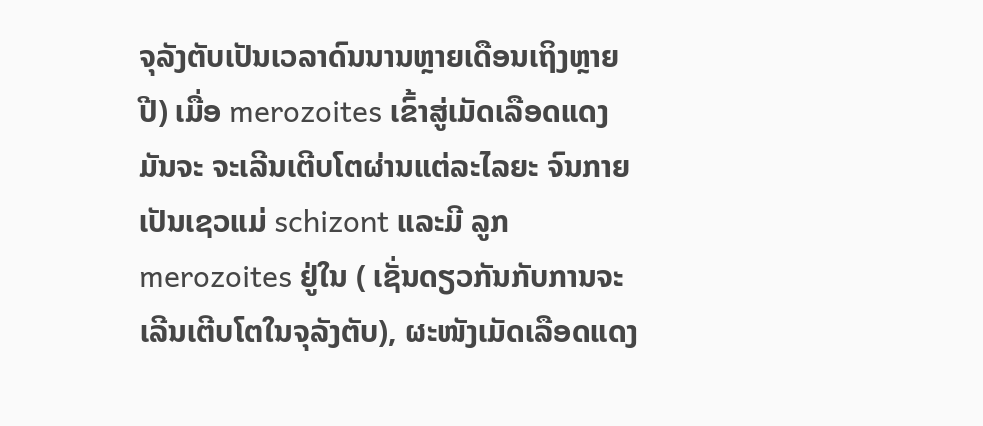ຈຸລັງຕັບເປັນເວລາດົນນານຫຼາຍເດືອນເຖິງຫຼາຍປີ) ເມື່ອ merozoites ເຂົ້າສູ່ເມັດເລືອດແດງ ມັນຈະ ຈະເລີນເຕີບໂຕຜ່ານແຕ່ລະໄລຍະ ຈົນກາຍເປັນເຊວແມ່ schizont ແລະມີ ລູກ merozoites ຢູ່ໃນ ( ເຊັ່ນດຽວກັນກັບການຈະເລີນເຕີບໂຕໃນຈຸລັງຕັບ), ຜະໜັງເມັດເລືອດແດງ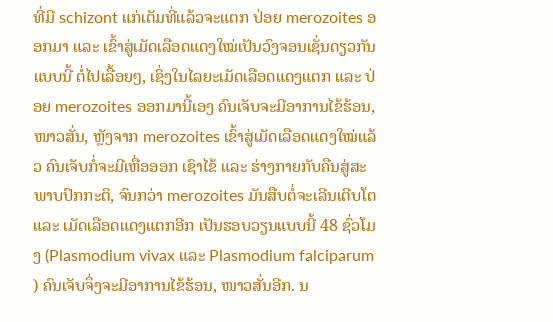ທີ່ມີ schizont ແກ່ເຕັມທີ່ແລ້ວຈະແຕກ ປ່ອຍ merozoites ອອກມາ ແລະ ເຂົ້າສູ່ເມັດເລືອດແດງໃໝ່ເປັນວົງຈອນເຊັ່ນດຽວກັນແບບນີ້ ຕໍ່ໄປເລື້ອຍໆ, ເຊິ່ງໃນໄລຍະເມັດເລືອດແດງແຕກ ແລະ ປ່ອຍ merozoites ອອກມານີ້ເອງ ຄົນເຈັບຈະມີອາການໄຂ້ຮ້ອນ,ໜາວສັ່ນ, ຫຼັງຈາກ merozoites ເຂົ້າສູ່ເມັດເລືອດແດງໃໝ່ແລ້ວ ຄົນເຈັບກໍ່ຈະມີເຫື່ອອອກ ເຊົາໄຂ້ ແລະ ຮ່າງກາຍກັບຄືນສູ່ສະພາບປົກກະຕິ, ຈົນກວ່າ merozoites ມັນສືບຕໍ່ຈະເລີນເຕີບໂຕ ແລະ ເມັດເລືອດແດງແຕກອີກ ເປັນຮອບວຽນແບບນີ້ 48 ຊົ່ວໂມງ (Plasmodium vivax ແລະ Plasmodium falciparum ) ຄົນເຈັບຈຶ່ງຈະມີອາການໄຂ້ຮ້ອນ, ໜາວສັ່ນອີກ. ນ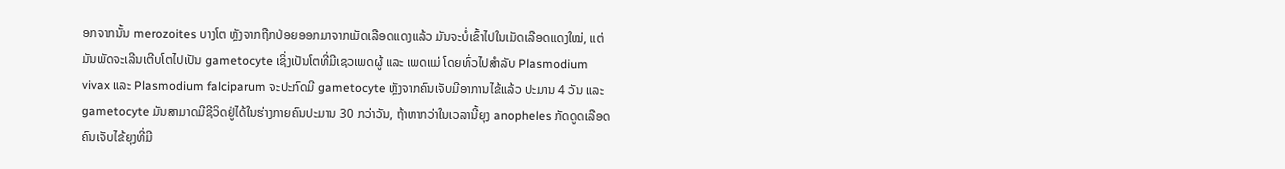ອກຈາກນັ້ນ merozoites ບາງໂຕ ຫຼັງຈາກຖືກປ່ອຍອອກມາຈາກເມັດເລືອດແດງແລ້ວ ມັນຈະບໍ່ເຂົ້າໄປໃນເມັດເລືອດແດງໃໝ່, ແຕ່ມັນພັດຈະເລີນເຕີບໂຕໄປເປັນ gametocyte ເຊິ່ງເປັນໂຕທີ່ມີເຊວເພດຜູ້ ແລະ ເພດແມ່ ໂດຍທົ່ວໄປສຳລັບ Plasmodium vivax ແລະ Plasmodium falciparum ຈະປະກົດມີ gametocyte ຫຼັງຈາກຄົນເຈັບມີອາການໄຂ້ແລ້ວ ປະມານ 4 ວັນ ແລະ gametocyte ມັນສາມາດມີຊີວິດຢູ່ໄດ້ໃນຮ່າງກາຍຄົນປະມານ 30 ກວ່າວັນ, ຖ້າຫາກວ່າໃນເວລານີ້ຍຸງ anopheles ກັດດູດເລືອດຄົນເຈັບໄຂ້ຍຸງທີ່ມີ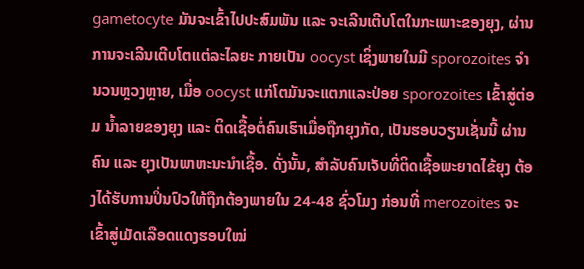gametocyte ມັນຈະເຂົ້າໄປປະສົມພັນ ແລະ ຈະເລີນເຕີບໂຕໃນກະເພາະຂອງຍຸງ, ຜ່ານການຈະເລີນເຕີບໂຕແຕ່ລະໄລຍະ ກາຍເປັນ oocyst ເຊິ່ງພາຍໃນມີ sporozoites ຈໍານວນຫຼວງຫຼາຍ, ເມື່ອ oocyst ແກ່ໂຕມັນຈະແຕກແລະປ່ອຍ sporozoites ເຂົ້າສູ່ຕ່ອມ ນໍ້າລາຍຂອງຍຸງ ແລະ ຕິດເຊື້ອຕໍ່ຄົນເຮົາເມື່ອຖືກຍຸງກັດ, ເປັນຮອບວຽນເຊັ່ນນີ້ ຜ່ານຄົນ ແລະ ຍຸງເປັນພາຫະນະນຳເຊື້ອ. ດັ່ງນັ້ນ, ສຳລັບຄົນເຈັບທີ່ຕິດເຊື້ອພະຍາດໄຂ້ຍຸງ ຕ້ອງໄດ້ຮັບການປິ່ນປົວໃຫ້ຖືກຕ້ອງພາຍໃນ 24-48 ຊົ່ວໂມງ ກ່ອນທີ່ merozoites ຈະເຂົ້າສູ່ເມັດເລືອດແດງຮອບໃໝ່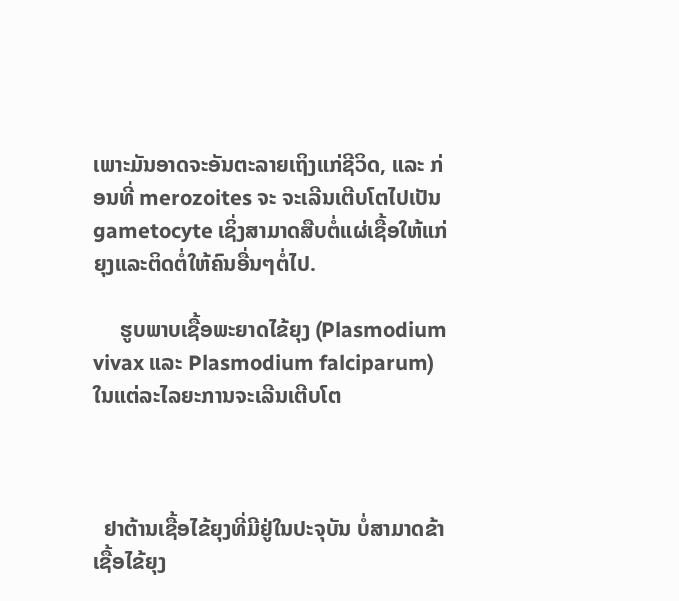ເພາະມັນອາດຈະອັນຕະລາຍເຖິງແກ່ຊີວິດ, ແລະ ກ່ອນທີ່ merozoites ຈະ ຈະເລີນເຕີບໂຕໄປເປັນ gametocyte ເຊິ່ງສາມາດສືບຕໍ່ແຜ່ເຊື້ອໃຫ້ແກ່ຍຸງແລະຕິດຕໍ່ໃຫ້ຄົນອື່ນໆຕໍ່ໄປ.

     ຮູບພາບເຊື້ອພະຍາດໄຂ້ຍຸງ (Plasmodium vivax ແລະ Plasmodium falciparum) ໃນແຕ່ລະໄລຍະການຈະເລີນເຕີບໂຕ



  ຢາຕ້ານເຊື້ອໄຂ້ຍຸງທີ່ມີຢູ່ໃນປະຈຸບັນ ບໍ່ສາມາດຂ້າເຊື້ອໄຂ້ຍຸງ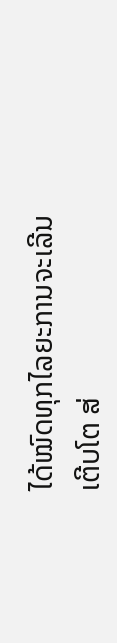ໄດ້ໝົດທຸກໄລຍະການຈະເລີນເຕີບໂຕ ສ່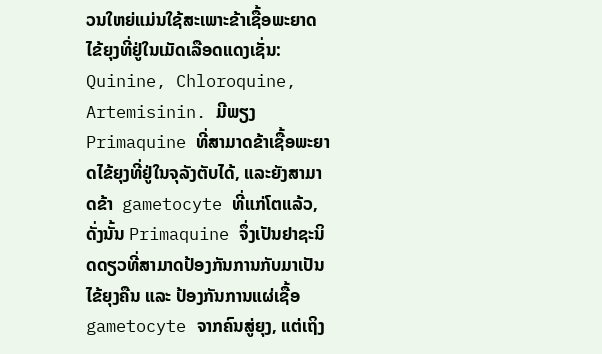ວນໃຫຍ່ແມ່ນໃຊ້ສະເພາະຂ້າເຊື້ອພະຍາດໄຂ້ຍຸງທີ່ຢູ່ໃນເມັດເລືອດແດງເຊັ່ນ: Quinine, Chloroquine, Artemisinin. ມີພຽງ Primaquine ທີ່ສາມາດຂ້າເຊື້ອພະຍາດໄຂ້ຍຸງທີ່ຢູ່ໃນຈຸລັງຕັບໄດ້, ແລະຍັງສາມາດຂ້າ  gametocyte ທີ່ແກ່ໂຕແລ້ວ, ດັ່ງນັ້ນ Primaquine ຈຶ່ງເປັນຢາຊະນິດດຽວທີ່ສາມາດປ້ອງກັນການກັບມາເປັນໄຂ້ຍຸງຄືນ ແລະ ປ້ອງກັນການແຜ່ເຊື້ອ gametocyte ຈາກຄົນສູ່ຍຸງ, ແຕ່ເຖິງ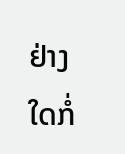ຢ່າງໃດກໍ່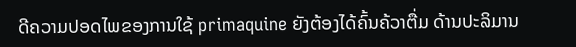ດີຄວາມປອດໄພຂອງການໃຊ້ primaquine ຍັງຕ້ອງໄດ້ຄົ້ນຄ້ວາຕື່ມ ດ້ານປະລິມານ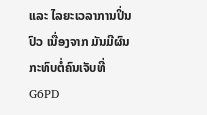ແລະ ໄລຍະເວລາການປິ່ນປົວ ເນື່ອງຈາກ ມັນມີຜົນກະທົບຕໍ່ຄົນເຈັບທີ່ G6PD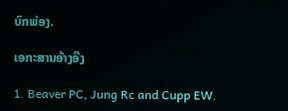ບົກພ່ອງ.

ເອກະສານອ້າງອີງ

1. Beaver PC, Jung Rc and Cupp EW.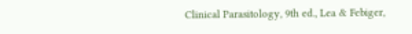Clinical Parasitology, 9th ed., Lea & Febiger,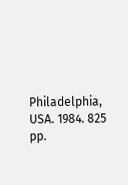Philadelphia, USA. 1984. 825 pp.